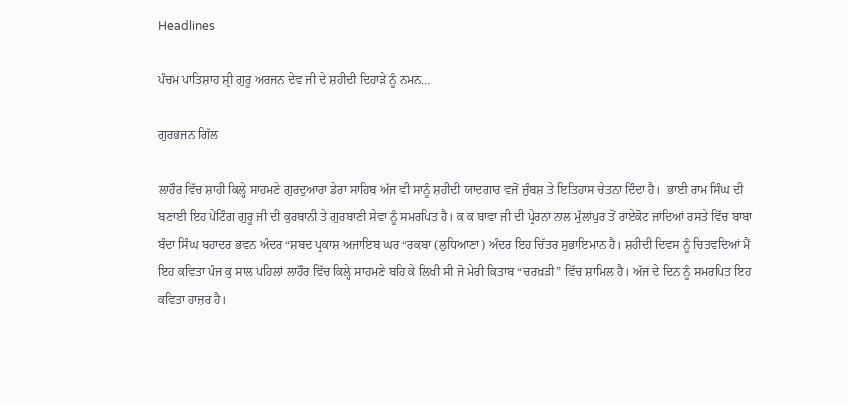Headlines

ਪੰਚਮ ਪਾਤਿਸ਼ਾਹ ਸ਼੍ਰੀ ਗੁਰੂ ਅਰਜਨ ਦੇਵ ਜੀ ਦੇ ਸ਼ਹੀਦੀ ਦਿਹਾੜੇ ਨੂੰ ਨਮਨ…

ਗੁਰਭਜਨ ਗਿੱਲ

ਲਾਹੌਰ ਵਿੱਚ ਸ਼ਾਹੀ ਕਿਲ੍ਹੇ ਸਾਹਮਣੇ ਗੁਰਦੁਆਰਾ ਡੇਰਾ ਸਾਹਿਬ ਅੱਜ ਵੀ ਸਾਨੂੰ ਸ਼ਹੀਦੀ ਯਾਦਗਾਰ ਵਜੋਂ ਜ਼ੁੰਬਸ਼ ਤੇ ਇਤਿਹਾਸ ਚੇਤਨਾ ਦਿੰਦਾ ਹੈ।  ਭਾਈ ਰਾਮ ਸਿੰਘ ਦੀ ਬਣਾਈ ਇਹ ਪੇਂਟਿੰਗ ਗੁਰੂ ਜੀ ਦੀ ਕੁਰਬਾਨੀ ਤੇ ਗੁਰਬਾਣੀ ਸੇਵਾ ਨੂੰ ਸਮਰਪਿਤ ਹੈ। ਕ ਕ ਬਾਵਾ ਜੀ ਦੀ ਪ੍ਰੇਰਨਾ ਨਾਲ ਮੁੱਲਾਂਪੁਰ ਤੋਂ ਰਾਏਕੋਟ ਜਾਂਦਿਆਂ ਰਸਤੇ ਵਿੱਚ ਬਾਬਾ ਬੰਦਾ ਸਿੰਘ ਬਹਾਦਰ ਭਵਨ ਅੰਦਰ “ਸ਼ਬਦ ਪ੍ਰਕਾਸ਼ ਅਜਾਇਬ ਘਰ “ਰਕਬਾ (ਲੁਧਿਆਣਾ) ਅੰਦਰ ਇਹ ਚਿੱਤਰ ਸੁਭਾਇਮਾਨ ਹੈ। ਸ਼ਹੀਦੀ ਦਿਵਸ ਨੂੰ ਚਿਤਵਦਿਆਂ ਮੈਂ ਇਹ ਕਵਿਤਾ ਪੰਜ ਕੁ ਸਾਲ ਪਹਿਲਾਂ ਲਾਹੌਰ ਵਿੱਚ ਕਿਲ੍ਹੇ ਸਾਹਮਣੇ ਬਹਿ ਕੇ ਲਿਖੀ ਸੀ ਜੋ ਮੇਰੀ ਕਿਤਾਬ “ਚਰਖ਼ੜੀ” ਵਿੱਚ ਸ਼ਾਮਿਲ ਹੈ। ਅੱਜ ਦੇ ਦਿਨ ਨੂੰ ਸਮਰਪਿਤ ਇਹ ਕਵਿਤਾ ਹਾਜ਼ਰ ਹੈ।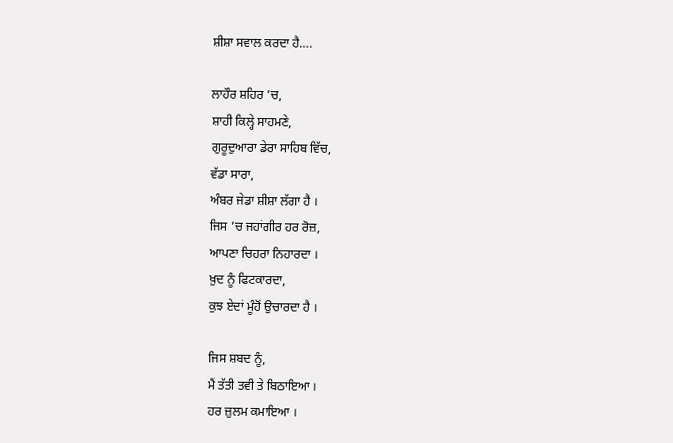ਸ਼ੀਸ਼ਾ ਸਵਾਲ ਕਰਦਾ ਹੈ….

ਲਾਹੌਰ ਸ਼ਹਿਰ ’ਚ,
ਸ਼ਾਹੀ ਕਿਲ੍ਹੇ ਸਾਹਮਣੇ,
ਗੁਰੂਦੁਆਰਾ ਡੇਰਾ ਸਾਹਿਬ ਵਿੱਚ,
ਵੱਡਾ ਸਾਰਾ,
ਅੰਬਰ ਜੇਡਾ ਸ਼ੀਸ਼ਾ ਲੱਗਾ ਹੈ ।
ਜਿਸ ’ਚ ਜਹਾਂਗੀਰ ਹਰ ਰੋਜ਼,
ਆਪਣਾ ਚਿਹਰਾ ਨਿਹਾਰਦਾ ।
ਖ਼ੁਦ ਨੂੰ ਫਿਟਕਾਰਦਾ,
ਕੁਝ ਏਦਾਂ ਮੂੰਹੋਂ ਉਚਾਰਦਾ ਹੈ ।

ਜਿਸ ਸ਼ਬਦ ਨੂੰ,
ਮੈਂ ਤੱਤੀ ਤਵੀ ਤੇ ਬਿਠਾਇਆ ।
ਹਰ ਜ਼ੁਲਮ ਕਮਾਇਆ ।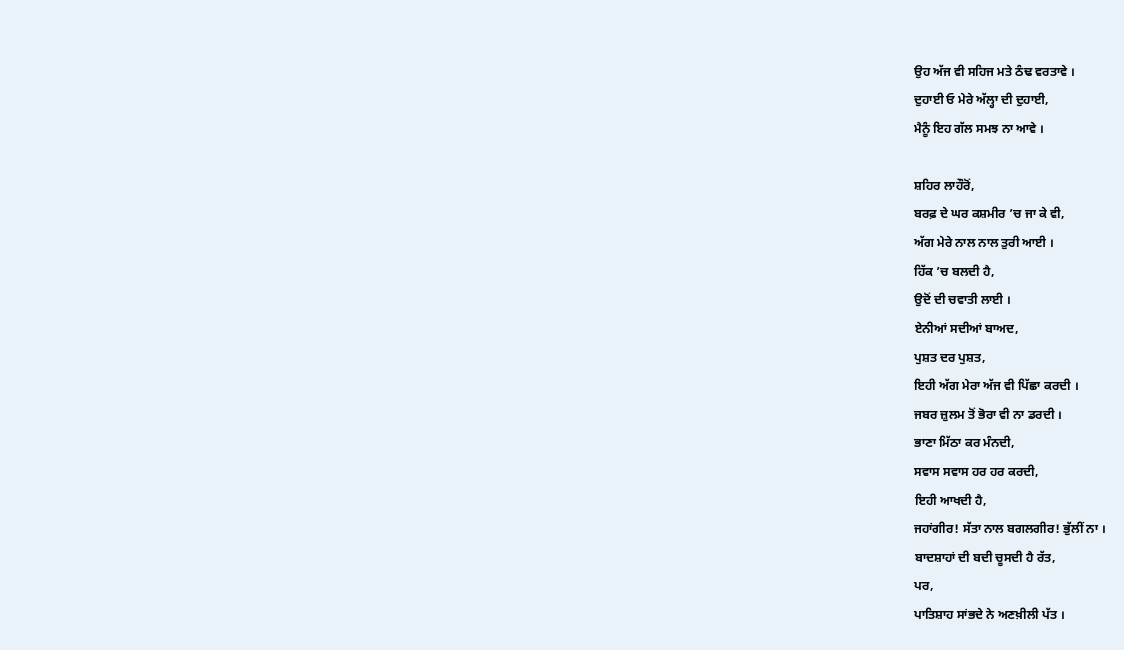ਉਹ ਅੱਜ ਵੀ ਸਹਿਜ ਮਤੇ ਠੰਢ ਵਰਤਾਵੇ ।
ਦੁਹਾਈ ਓ ਮੇਰੇ ਅੱਲ੍ਹਾ ਦੀ ਦੁਹਾਈ,
ਮੈਨੂੰ ਇਹ ਗੱਲ ਸਮਝ ਨਾ ਆਵੇ ।

ਸ਼ਹਿਰ ਲਾਹੌਰੋਂ,
ਬਰਫ਼ ਦੇ ਘਰ ਕਸ਼ਮੀਰ ’ਚ ਜਾ ਕੇ ਵੀ,
ਅੱਗ ਮੇਰੇ ਨਾਲ ਨਾਲ ਤੁਰੀ ਆਈ ।
ਹਿੱਕ ’ਚ ਬਲਦੀ ਹੈ,
ਉਦੋਂ ਦੀ ਚਵਾਤੀ ਲਾਈ ।
ਏਨੀਆਂ ਸਦੀਆਂ ਬਾਅਦ,
ਪੁਸ਼ਤ ਦਰ ਪੁਸ਼ਤ,
ਇਹੀ ਅੱਗ ਮੇਰਾ ਅੱਜ ਵੀ ਪਿੱਛਾ ਕਰਦੀ ।
ਜਬਰ ਜ਼ੁਲਮ ਤੋਂ ਭੋਰਾ ਵੀ ਨਾ ਡਰਦੀ ।
ਭਾਣਾ ਮਿੱਠਾ ਕਰ ਮੰਨਦੀ,
ਸਵਾਸ ਸਵਾਸ ਹਰ ਹਰ ਕਰਦੀ,
ਇਹੀ ਆਖਦੀ ਹੈ,
ਜਹਾਂਗੀਰ! ਸੱਤਾ ਨਾਲ ਬਗਲਗੀਰ! ਭੁੱਲੀਂ ਨਾ ।
ਬਾਦਸ਼ਾਹਾਂ ਦੀ ਬਦੀ ਚੂਸਦੀ ਹੈ ਰੱਤ,
ਪਰ,
ਪਾਤਿਸ਼ਾਹ ਸਾਂਭਦੇ ਨੇ ਅਣਖ਼ੀਲੀ ਪੱਤ ।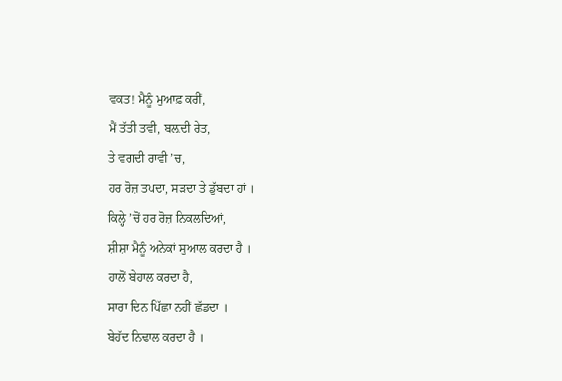ਵਕਤ! ਮੈਨੂੰ ਮੁਆਫ਼ ਕਰੀਂ,
ਮੈਂ ਤੱਤੀ ਤਵੀ, ਬਲ਼ਦੀ ਰੇਤ,
ਤੇ ਵਗਦੀ ਰਾਵੀ ’ਚ,
ਹਰ ਰੋਜ਼ ਤਪਦਾ, ਸੜਦਾ ਤੇ ਡੁੱਬਦਾ ਹਾਂ ।
ਕਿਲ੍ਹੇ ’ਚੋਂ ਹਰ ਰੋਜ਼ ਨਿਕਲਦਿਆਂ,
ਸ਼ੀਸ਼ਾ ਮੈਨੂੰ ਅਨੇਕਾਂ ਸੁਆਲ ਕਰਦਾ ਹੈ ।
ਹਾਲੋਂ ਬੇਹਾਲ ਕਰਦਾ ਹੈ,
ਸਾਰਾ ਦਿਨ ਪਿੱਛਾ ਨਹੀਂ ਛੱਡਦਾ ।
ਬੇਹੱਦ ਨਿਢਾਲ ਕਰਦਾ ਹੈ ।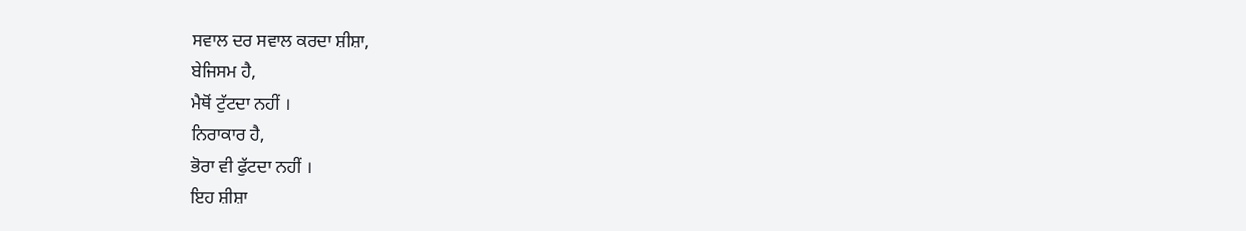ਸਵਾਲ ਦਰ ਸਵਾਲ ਕਰਦਾ ਸ਼ੀਸ਼ਾ,
ਬੇਜਿਸਮ ਹੈ,
ਮੈਥੋਂ ਟੁੱਟਦਾ ਨਹੀਂ ।
ਨਿਰਾਕਾਰ ਹੈ,
ਭੋਰਾ ਵੀ ਫੁੱਟਦਾ ਨਹੀਂ ।
ਇਹ ਸ਼ੀਸ਼ਾ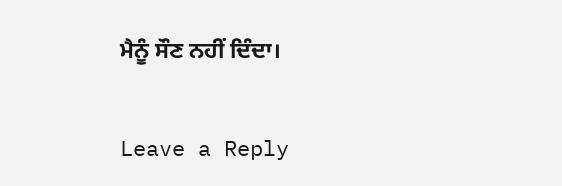ਮੈਨੂੰ ਸੌਣ ਨਹੀਂ ਦਿੰਦਾ।

Leave a Reply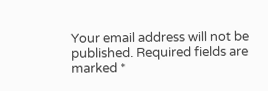Your email address will not be published. Required fields are marked *